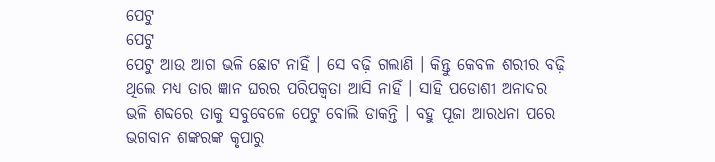ପେଟୁ
ପେଟୁ
ପେଟୁ ଆଉ ଆଗ ଭଳି ଛୋଟ ନାହିଁ । ସେ ବଢ଼ି ଗଲାଣି । କିନ୍ତୁ କେବଳ ଶରୀର ବଢ଼ି ଥିଲେ ମଧ୍ୟ ତାର ଜ୍ଞାନ ଘରର ପରିପକ୍ଵତା ଆସି ନାହିଁ । ସାହି ପଡୋଶୀ ଅନାଦର ଭଳି ଶବ୍ଦରେ ତାକୁ ସବୁବେଳେ ପେଟୁ ବୋଲି ଡାକନ୍ତି । ବହୁ ପୂଜା ଆରଧନା ପରେ ଭଗବାନ ଶଙ୍କରଙ୍କ କୃପାରୁ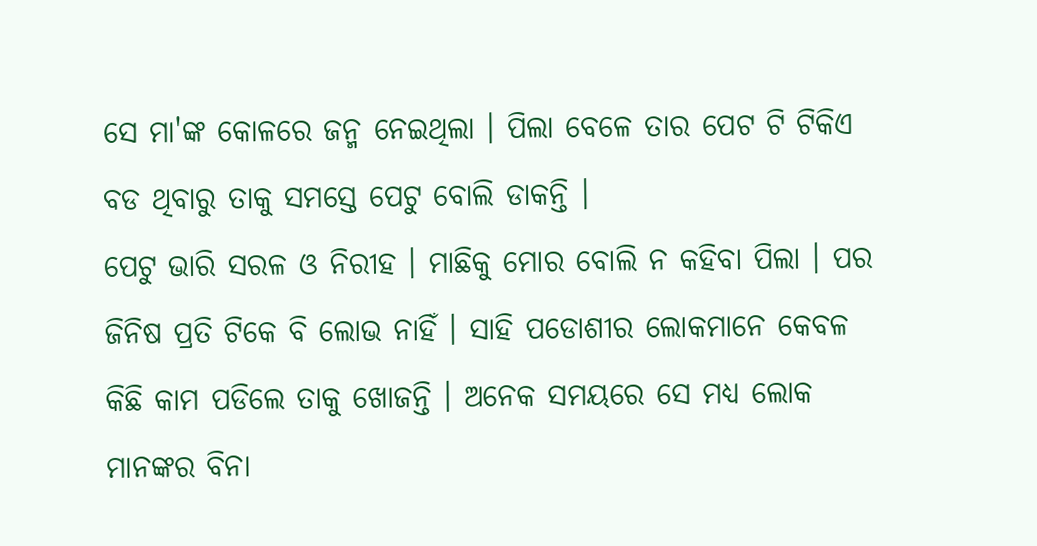ସେ ମା'ଙ୍କ କୋଳରେ ଜନ୍ମ ନେଇଥିଲା । ପିଲା ବେଳେ ତାର ପେଟ ଟି ଟିକିଏ ବଡ ଥିବାରୁ ତାକୁ ସମସ୍ତେ ପେଟୁ ବୋଲି ଡାକନ୍ତି ।
ପେଟୁ ଭାରି ସରଳ ଓ ନିରୀହ । ମାଛିକୁ ମୋର ବୋଲି ନ କହିବା ପିଲା । ପର ଜିନିଷ ପ୍ରତି ଟିକେ ବି ଲୋଭ ନାହିଁ । ସାହି ପଡୋଶୀର ଲୋକମାନେ କେବଳ କିଛି କାମ ପଡିଲେ ତାକୁ ଖୋଜନ୍ତି । ଅନେକ ସମୟରେ ସେ ମଧ୍ୟ ଲୋକ ମାନଙ୍କର ବିନା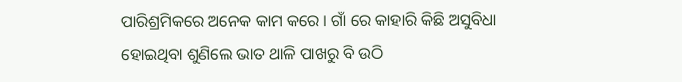ପାରିଶ୍ରମିକରେ ଅନେକ କାମ କରେ । ଗାଁ ରେ କାହାରି କିଛି ଅସୁବିଧା ହୋଇଥିବା ଶୁଣିଲେ ଭାତ ଥାଳି ପାଖରୁ ବି ଉଠି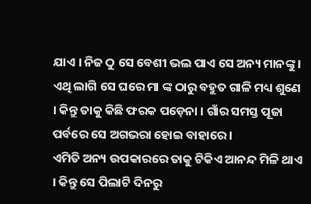ଯାଏ । ନିଜ ଠୁ ସେ ବେଶୀ ଭଲ ପାଏ ସେ ଅନ୍ୟ ମାନଙ୍କୁ । ଏଥି ଲାଗି ସେ ଘରେ ମା ଙ୍କ ଠାରୁ ବହୁତ ଗାଳି ମଧ୍ୟ ଶୁଣେ । କିନ୍ତୁ ତାକୁ କିଛି ଫରକ ପଡ଼େନା । ଗାଁର ସମସ୍ତ ପୂଜା ପର୍ବରେ ସେ ଅଗଭରା ହୋଇ ବାହାରେ ।
ଏମିତି ଅନ୍ୟ ଉପକାରରେ ତାକୁ ଟିକିଏ ଆନନ୍ଦ ମିଳି ଥାଏ । କିନ୍ତୁ ସେ ପିଲାଟି ଦିନରୁ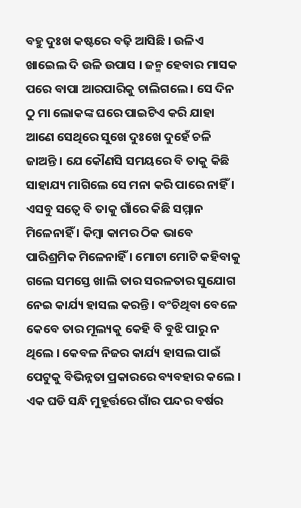ବହୁ ଦୁଃଖ କଷ୍ଟରେ ବଢ଼ି ଆସିଛି । ଉଳିଏ ଖାଇେଲ ଦି ଉଳି ଉପାସ । ଜନ୍ମ ହେବାର ମାସକ ପରେ ବାପା ଆରପାରିକୁ ଚାଲିଗଲେ । ସେ ଦିନ ଠୁ ମା ଲୋକଙ୍କ ଘରେ ପାଇଟିଏ କରି ଯାହା ଆଣେ ସେଥିରେ ସୁଖେ ଦୁଃଖେ ଦୁହେଁ ଚଳି ଜାଅନ୍ତି । ଯେ କୌଣସି ସମୟରେ ବି ତାକୁ କିଛି ସାହାଯ୍ୟ ମାଗିଲେ ସେ ମନା କରି ପାରେ ନାହିଁ । ଏସବୁ ସତ୍ୱେ ବି ତାକୁ ଗାଁରେ କିଛି ସମ୍ମାନ ମିଳେନାହିଁ । କିମ୍ବା କାମର ଠିକ ଭାବେ ପାରିଶ୍ରମିକ ମିଳେନାହିଁ । ମୋଟା ମୋଟି କହିବାକୁ ଗଲେ ସମସ୍ତେ ଖାଲି ତାର ସରଳତାର ସୁଯୋଗ ନେଇ କାର୍ଯ୍ୟ ହାସଲ କରନ୍ତି । ବଂଚିଥିବା ବେଳେ କେବେ ତାର ମୂଲ୍ୟକୁ କେହି ବି ବୁଝି ପାରୁ ନ ଥିଲେ । କେବଳ ନିଜର କାର୍ଯ୍ୟ ହାସଲ ପାଇଁ ପେଟୁକୁ ବିଭିନ୍ନତା ପ୍ରକାରରେ ବ୍ୟବହାର କଲେ ।
ଏକ ଘଡି ସନ୍ଧି ମୁହୂର୍ତ୍ତରେ ଗାଁର ପନ୍ଦର ବର୍ଷର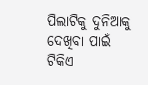ପିଲାଟିକୁ ଦୁନିଆକୁ ଦେଖିବା ପାଇଁ ଟିକିଏ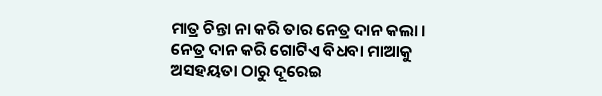ମାତ୍ର ଚିନ୍ତା ନା କରି ତାର ନେତ୍ର ଦାନ କଲା । ନେତ୍ର ଦାନ କରି ଗୋଟିଏ ବିଧବା ମାଆକୁ ଅସହୟତା ଠାରୁ ଦୂରେଇ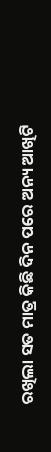ରଖିଲା ସତ ମାତ୍ର କିଛି ଦିନ ପରେ ଅନ୍ୟ ଆଖିଟି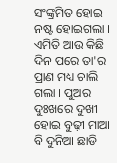ସଂଙ୍କ୍ରମିତ ହୋଇ ନଷ୍ଟ ହୋଇଗଲା । ଏମିତି ଆଉ କିଛି ଦିନ ପରେ ତା'ର ପ୍ରାଣ ମଧ୍ୟ ଚାଲି ଗଲା । ପୁଅର ଦୁଃଖରେ ଦୁଖୀ ହୋଇ ବୁଢ଼ୀ ମାଆ ବି ଦୁନିଆ ଛାଡି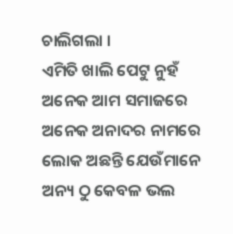ଚାଲିଗଲା ।
ଏମିତି ଖାଲି ପେଟୁ ନୁହଁ ଅନେକ ଆମ ସମାଜରେ ଅନେକ ଅନାଦର ନାମରେ ଲୋକ ଅଛନ୍ତି ଯେଉଁମାନେ ଅନ୍ୟ ଠୁ କେବଳ ଭଲ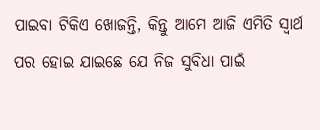ପାଇବା ଟିକିଏ ଖୋଜନ୍ତି, କିନ୍ତୁ ଆମେ ଆଜି ଏମିତି ସ୍ୱାର୍ଥ ପର ହୋଇ ଯାଇଛେ ଯେ ନିଜ ସୁବିଧା ପାଇଁ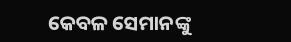କେବଳ ସେମାନଙ୍କୁ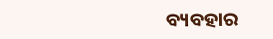ବ୍ୟବହାର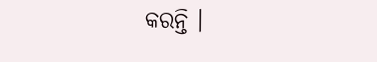କରନ୍ତି ।